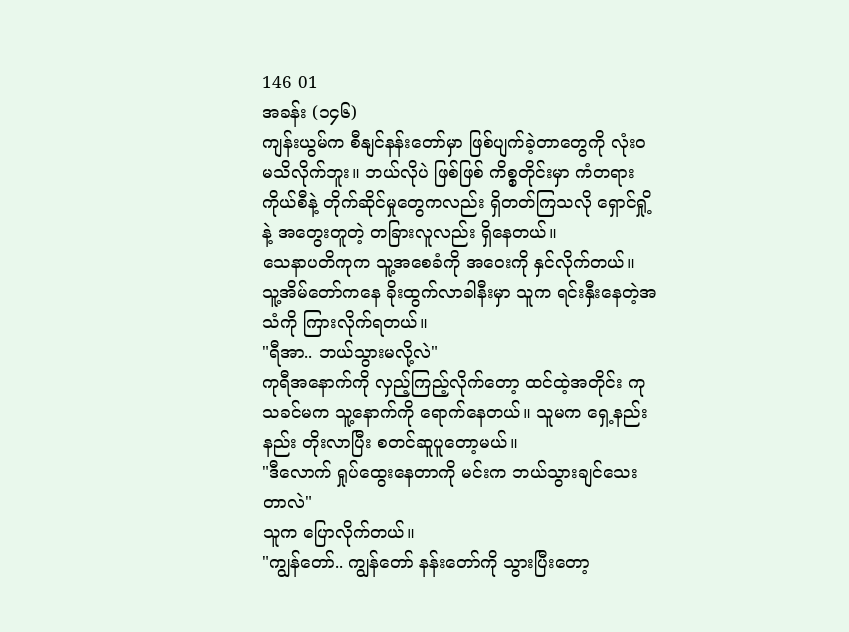146 01
အခန်း (၁၄၆)
ကျန်းယွမ်က စီနျင်နန်းတော်မှာ ဖြစ်ပျက်ခဲ့တာတွေကို လုံးဝ မသိလိုက်ဘူး။ ဘယ်လိုပဲ ဖြစ်ဖြစ် ကိစ္စတိုင်းမှာ ကံတရားကိုယ်စီနဲ့ တိုက်ဆိုင်မှုတွေကလည်း ရှိတတ်ကြသလို ရှောင်ရှို့နဲ့ အတွေးတူတဲ့ တခြားလူလည်း ရှိနေတယ်။
သေနာပတိကုက သူ့အစေခံကို အဝေးကို နှင်လိုက်တယ်။ သူ့အိမ်တော်ကနေ ခိုးထွက်လာခါနီးမှာ သူက ရင်းနှီးနေတဲ့အသံကို ကြားလိုက်ရတယ်။
"ရီအာ.. ဘယ်သွားမလို့လဲ"
ကုရီအနောက်ကို လှည့်ကြည့်လိုက်တော့ ထင်ထဲ့အတိုင်း ကုသခင်မက သူ့နောက်ကို ရောက်နေတယ်။ သူမက ရှေ့နည်းနည်း တိုးလာပြီး စတင်ဆူပူတော့မယ်။
"ဒီလောက် ရှုပ်ထွေးနေတာကို မင်းက ဘယ်သွားချင်သေးတာလဲ"
သူက ပြောလိုက်တယ်။
"ကျွန်တော်.. ကျွန်တော် နန်းတော်ကို သွားပြီးတော့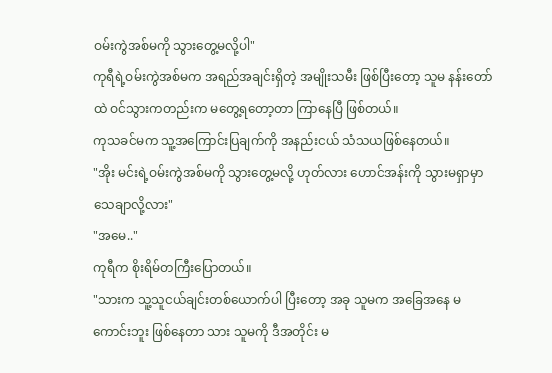ဝမ်းကွဲအစ်မကို သွားတွေ့မလို့ပါ"
ကုရီရဲ့ဝမ်းကွဲအစ်မက အရည်အချင်းရှိတဲ့ အမျိုးသမီး ဖြစ်ပြီးတော့ သူမ နန်းတော်ထဲ ဝင်သွားကတည်းက မတွေ့ရတော့တာ ကြာနေပြီ ဖြစ်တယ်။
ကုသခင်မက သူ့အကြောင်းပြချက်ကို အနည်းငယ် သံသယဖြစ်နေတယ်။
"အိုး မင်းရဲ့ဝမ်းကွဲအစ်မကို သွားတွေ့မလို့ ဟုတ်လား ဟောင်အန်းကို သွားမရှာမှာ သေချာလို့လား"
"အမေ.."
ကုရီက စိုးရိမ်တကြီးပြောတယ်။
"သားက သူ့သူငယ်ချင်းတစ်ယောက်ပါ ပြီးတော့ အခု သူမက အခြေအနေ မကောင်းဘူး ဖြစ်နေတာ သား သူမကို ဒီအတိုင်း မ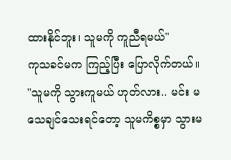ထားနိုင်ဘူး၊ သူမကို ကူညီရမယ်"
ကုသခင်မက ကြည့်ပြီး ပြောလိုက်တယ်။
"သူမကို သွားကူမယ် ဟုတ်လား.. မင်း မသေချင်သေးရင်တော့ သူမကိစ္စမှာ သွားမ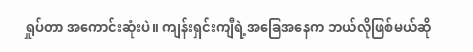ရှုပ်တာ အကောင်းဆုံးပဲ။ ကျန်းရှင်းကျီရဲ့အခြေအနေက ဘယ်လိုဖြစ်မယ်ဆို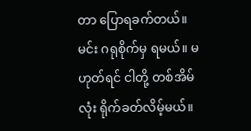တာ ပြောရခက်တယ်။ မင်း ဂရုစိုက်မှ ရမယ်။ မဟုတ်ရင် ငါတို့ တစ်အိမ်လုံး ရိုက်ခတ်လိမ့်မယ်။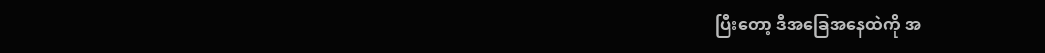ပြီးတော့ ဒီအခြေအနေထဲကို အ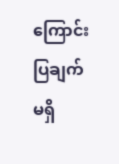ကြောင်းပြချက် မရှိ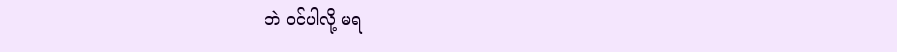ဘဲ ဝင်ပါလို့ မရ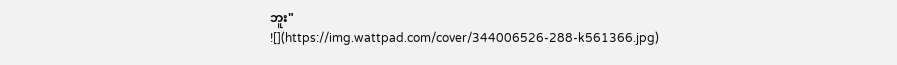ဘူး"
![](https://img.wattpad.com/cover/344006526-288-k561366.jpg)